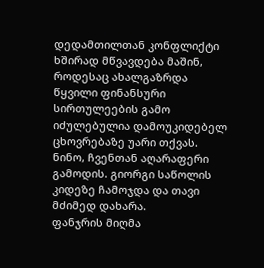დედამთილთან კონფლიქტი ხშირად მწვავდება მაშინ, როდესაც ახალგაზრდა წყვილი ფინანსური სირთულეების გამო იძულებულია დამოუკიდებელ ცხოვრებაზე უარი თქვას.
ნინო, ჩვენთან აღარაფერი გამოდის. გიორგი საწოლის კიდეზე ჩამოჯდა და თავი მძიმედ დახარა.
ფანჯრის მიღმა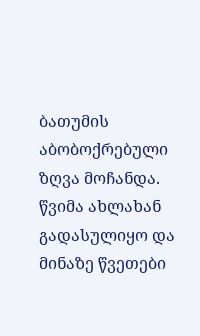ბათუმის აბობოქრებული ზღვა მოჩანდა. წვიმა ახლახან გადასულიყო და მინაზე წვეთები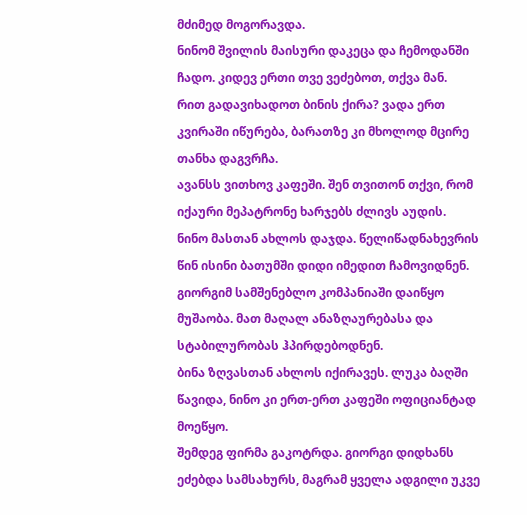მძიმედ მოგორავდა.
ნინომ შვილის მაისური დაკეცა და ჩემოდანში ჩადო. კიდევ ერთი თვე ვეძებოთ, თქვა მან.
რით გადავიხადოთ ბინის ქირა? ვადა ერთ კვირაში იწურება, ბარათზე კი მხოლოდ მცირე თანხა დაგვრჩა.
ავანსს ვითხოვ კაფეში. შენ თვითონ თქვი, რომ იქაური მეპატრონე ხარჯებს ძლივს აუდის.
ნინო მასთან ახლოს დაჯდა. წელიწადნახევრის წინ ისინი ბათუმში დიდი იმედით ჩამოვიდნენ.
გიორგიმ სამშენებლო კომპანიაში დაიწყო მუშაობა. მათ მაღალ ანაზღაურებასა და სტაბილურობას ჰპირდებოდნენ.
ბინა ზღვასთან ახლოს იქირავეს. ლუკა ბაღში წავიდა, ნინო კი ერთ-ერთ კაფეში ოფიციანტად მოეწყო.
შემდეგ ფირმა გაკოტრდა. გიორგი დიდხანს ეძებდა სამსახურს, მაგრამ ყველა ადგილი უკვე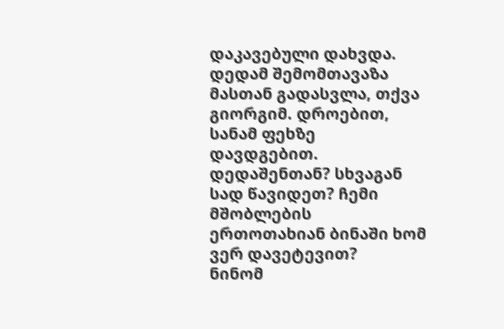დაკავებული დახვდა.
დედამ შემომთავაზა მასთან გადასვლა, თქვა გიორგიმ. დროებით, სანამ ფეხზე დავდგებით.
დედაშენთან? სხვაგან სად წავიდეთ? ჩემი მშობლების ერთოთახიან ბინაში ხომ ვერ დავეტევით?
ნინომ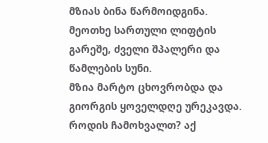მზიას ბინა წარმოიდგინა. მეოთხე სართული ლიფტის გარეშე, ძველი შპალერი და წამლების სუნი.
მზია მარტო ცხოვრობდა და გიორგის ყოველდღე ურეკავდა. როდის ჩამოხვალთ? აქ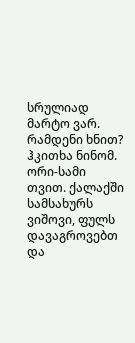სრულიად მარტო ვარ.
რამდენი ხნით? ჰკითხა ნინომ. ორი-სამი თვით. ქალაქში სამსახურს ვიშოვი, ფულს დავაგროვებთ და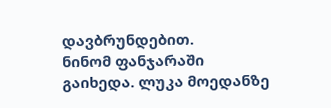დავბრუნდებით.
ნინომ ფანჯარაში გაიხედა. ლუკა მოედანზე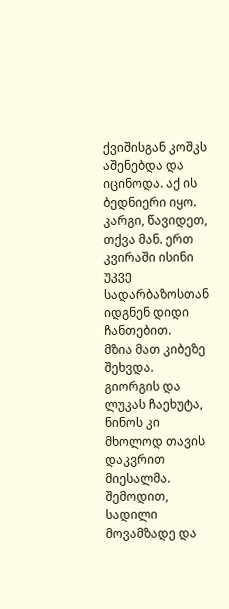ქვიშისგან კოშკს აშენებდა და იცინოდა. აქ ის ბედნიერი იყო.
კარგი, წავიდეთ, თქვა მან. ერთ კვირაში ისინი უკვე სადარბაზოსთან იდგნენ დიდი ჩანთებით.
მზია მათ კიბეზე შეხვდა. გიორგის და ლუკას ჩაეხუტა, ნინოს კი მხოლოდ თავის დაკვრით მიესალმა.
შემოდით, სადილი მოვამზადე და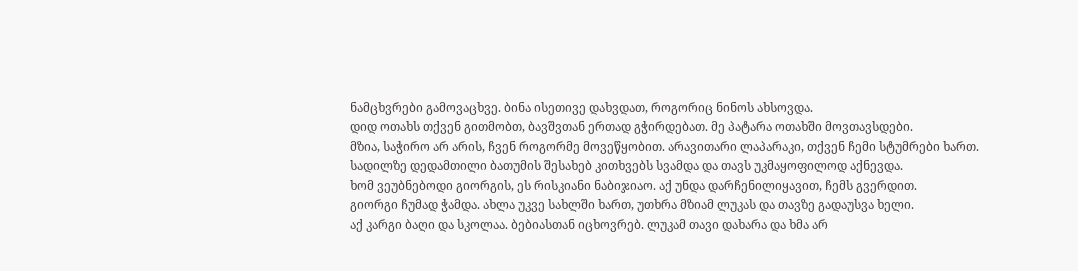ნამცხვრები გამოვაცხვე. ბინა ისეთივე დახვდათ, როგორიც ნინოს ახსოვდა.
დიდ ოთახს თქვენ გითმობთ, ბავშვთან ერთად გჭირდებათ. მე პატარა ოთახში მოვთავსდები.
მზია, საჭირო არ არის, ჩვენ როგორმე მოვეწყობით. არავითარი ლაპარაკი, თქვენ ჩემი სტუმრები ხართ.
სადილზე დედამთილი ბათუმის შესახებ კითხვებს სვამდა და თავს უკმაყოფილოდ აქნევდა.
ხომ ვეუბნებოდი გიორგის, ეს რისკიანი ნაბიჯიაო. აქ უნდა დარჩენილიყავით, ჩემს გვერდით.
გიორგი ჩუმად ჭამდა. ახლა უკვე სახლში ხართ, უთხრა მზიამ ლუკას და თავზე გადაუსვა ხელი.
აქ კარგი ბაღი და სკოლაა. ბებიასთან იცხოვრებ. ლუკამ თავი დახარა და ხმა არ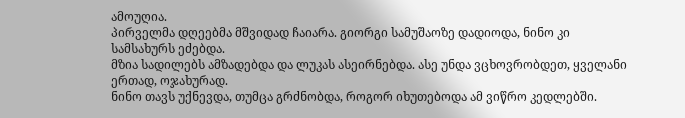ამოუღია.
პირველმა დღეებმა მშვიდად ჩაიარა. გიორგი სამუშაოზე დადიოდა, ნინო კი სამსახურს ეძებდა.
მზია სადილებს ამზადებდა და ლუკას ასეირნებდა. ასე უნდა ვცხოვრობდეთ, ყველანი ერთად, ოჯახურად.
ნინო თავს უქნევდა, თუმცა გრძნობდა, როგორ იხუთებოდა ამ ვიწრო კედლებში.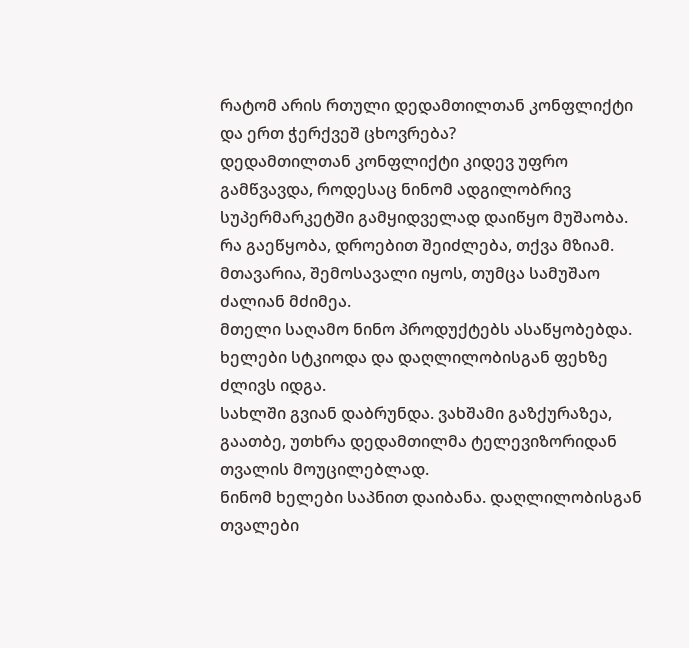რატომ არის რთული დედამთილთან კონფლიქტი და ერთ ჭერქვეშ ცხოვრება?
დედამთილთან კონფლიქტი კიდევ უფრო გამწვავდა, როდესაც ნინომ ადგილობრივ სუპერმარკეტში გამყიდველად დაიწყო მუშაობა.
რა გაეწყობა, დროებით შეიძლება, თქვა მზიამ. მთავარია, შემოსავალი იყოს, თუმცა სამუშაო ძალიან მძიმეა.
მთელი საღამო ნინო პროდუქტებს ასაწყობებდა. ხელები სტკიოდა და დაღლილობისგან ფეხზე ძლივს იდგა.
სახლში გვიან დაბრუნდა. ვახშამი გაზქურაზეა, გაათბე, უთხრა დედამთილმა ტელევიზორიდან თვალის მოუცილებლად.
ნინომ ხელები საპნით დაიბანა. დაღლილობისგან თვალები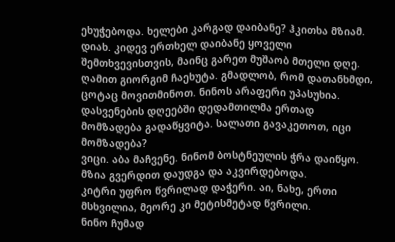ეხუჭებოდა. ხელები კარგად დაიბანე? ჰკითხა მზიამ.
დიახ. კიდევ ერთხელ დაიბანე ყოველი შემთხვევისთვის, მაინც გარეთ მუშაობ მთელი დღე.
ღამით გიორგიმ ჩაეხუტა. გმადლობ, რომ დათანხმდი, ცოტაც მოვითმინოთ. ნინოს არაფერი უპასუხია.
დასვენების დღეებში დედამთილმა ერთად მომზადება გადაწყვიტა. სალათი გავაკეთოთ, იცი მომზადება?
ვიცი. აბა მაჩვენე. ნინომ ბოსტნეულის ჭრა დაიწყო. მზია გვერდით დაუდგა და აკვირდებოდა.
კიტრი უფრო წვრილად დაჭერი. აი, ნახე, ერთი მსხვილია, მეორე კი მეტისმეტად წვრილი.
ნინო ჩუმად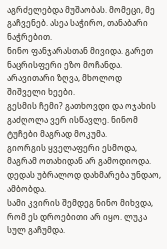აგრძელებდა მუშაობას. მომეცი, მე გაჩვენებ. ასეა საჭირო, თანაბარი ნაჭრებით.
ნინო ფანჯარასთან მივიდა. გარეთ ნაცრისფერი ეზო მოჩანდა. არავითარი ზღვა, მხოლოდ შიშველი ხეები.
გესმის ჩემი? გათხოვდი და ოჯახის გაძღოლა ვერ ისწავლე. ნინომ ტუჩები მაგრად მოკუმა.
გიორგის ყველაფერი ესმოდა, მაგრამ ოთახიდან არ გამოდიოდა. დედას უბრალოდ დახმარება უნდაო, ამბობდა.
სამი კვირის შემდეგ ნინო მიხვდა, რომ ეს დროებითი არ იყო. ლუკა სულ გაჩუმდა.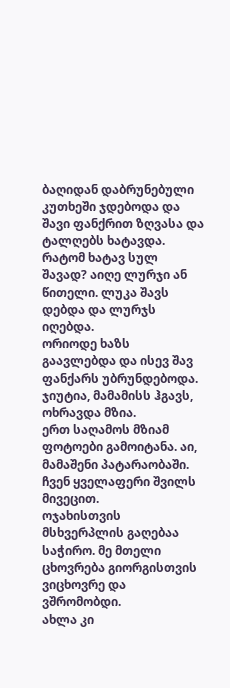ბაღიდან დაბრუნებული კუთხეში ჯდებოდა და შავი ფანქრით ზღვასა და ტალღებს ხატავდა.
რატომ ხატავ სულ შავად? აიღე ლურჯი ან წითელი. ლუკა შავს დებდა და ლურჯს იღებდა.
ორიოდე ხაზს გაავლებდა და ისევ შავ ფანქარს უბრუნდებოდა. ჯიუტია, მამამისს ჰგავს, ოხრავდა მზია.
ერთ საღამოს მზიამ ფოტოები გამოიტანა. აი, მამაშენი პატარაობაში. ჩვენ ყველაფერი შვილს მივეცით.
ოჯახისთვის მსხვერპლის გაღებაა საჭირო. მე მთელი ცხოვრება გიორგისთვის ვიცხოვრე და ვშრომობდი.
ახლა კი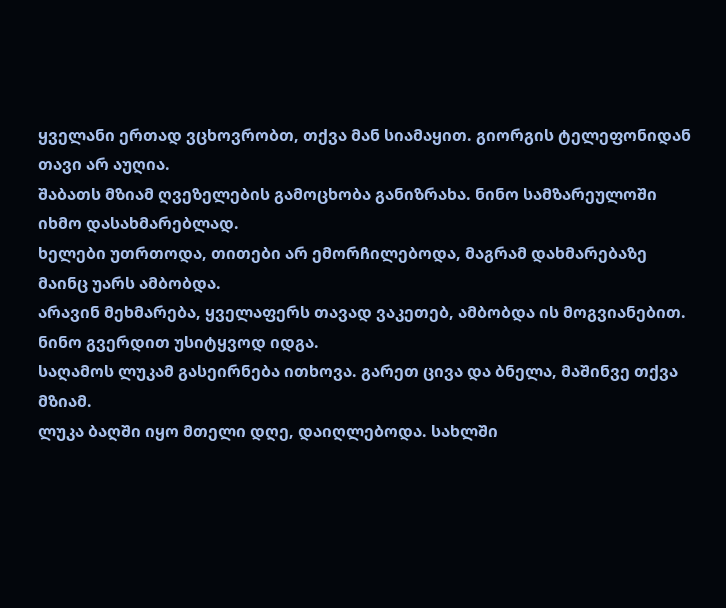ყველანი ერთად ვცხოვრობთ, თქვა მან სიამაყით. გიორგის ტელეფონიდან თავი არ აუღია.
შაბათს მზიამ ღვეზელების გამოცხობა განიზრახა. ნინო სამზარეულოში იხმო დასახმარებლად.
ხელები უთრთოდა, თითები არ ემორჩილებოდა, მაგრამ დახმარებაზე მაინც უარს ამბობდა.
არავინ მეხმარება, ყველაფერს თავად ვაკეთებ, ამბობდა ის მოგვიანებით. ნინო გვერდით უსიტყვოდ იდგა.
საღამოს ლუკამ გასეირნება ითხოვა. გარეთ ცივა და ბნელა, მაშინვე თქვა მზიამ.
ლუკა ბაღში იყო მთელი დღე, დაიღლებოდა. სახლში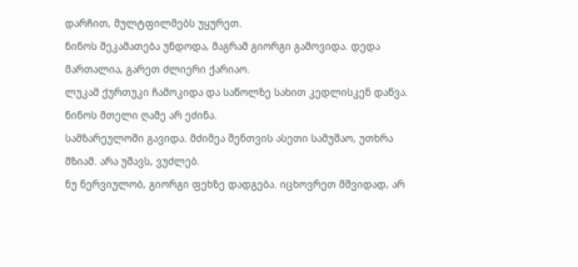დარჩით, მულტფილმებს უყურეთ.
ნინოს შეკამათება უნდოდა, მაგრამ გიორგი გამოვიდა. დედა მართალია, გარეთ ძლიერი ქარიაო.
ლუკამ ქურთუკი ჩამოკიდა და საწოლზე სახით კედლისკენ დაწვა. ნინოს მთელი ღამე არ ეძინა.
სამზარეულოში გავიდა. მძიმეა შენთვის ასეთი სამუშაო, უთხრა მზიამ. არა უშავს, ვუძლებ.
ნუ ნერვიულობ, გიორგი ფეხზე დადგება. იცხოვრეთ მშვიდად, არ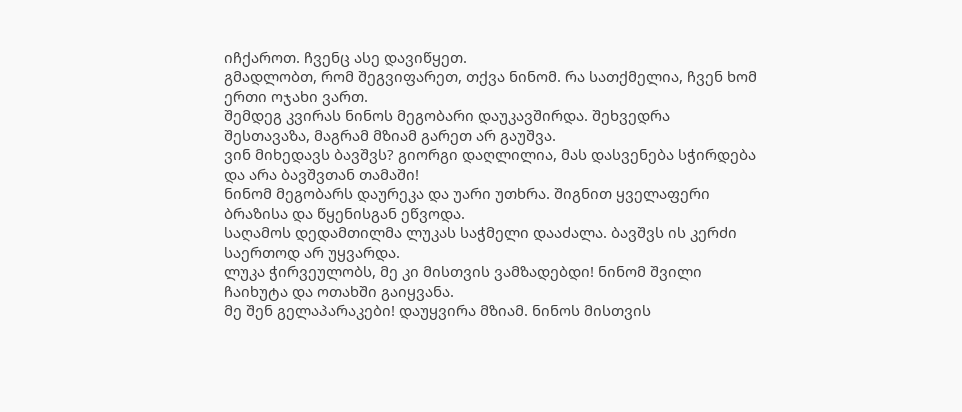იჩქაროთ. ჩვენც ასე დავიწყეთ.
გმადლობთ, რომ შეგვიფარეთ, თქვა ნინომ. რა სათქმელია, ჩვენ ხომ ერთი ოჯახი ვართ.
შემდეგ კვირას ნინოს მეგობარი დაუკავშირდა. შეხვედრა შესთავაზა, მაგრამ მზიამ გარეთ არ გაუშვა.
ვინ მიხედავს ბავშვს? გიორგი დაღლილია, მას დასვენება სჭირდება და არა ბავშვთან თამაში!
ნინომ მეგობარს დაურეკა და უარი უთხრა. შიგნით ყველაფერი ბრაზისა და წყენისგან ეწვოდა.
საღამოს დედამთილმა ლუკას საჭმელი დააძალა. ბავშვს ის კერძი საერთოდ არ უყვარდა.
ლუკა ჭირვეულობს, მე კი მისთვის ვამზადებდი! ნინომ შვილი ჩაიხუტა და ოთახში გაიყვანა.
მე შენ გელაპარაკები! დაუყვირა მზიამ. ნინოს მისთვის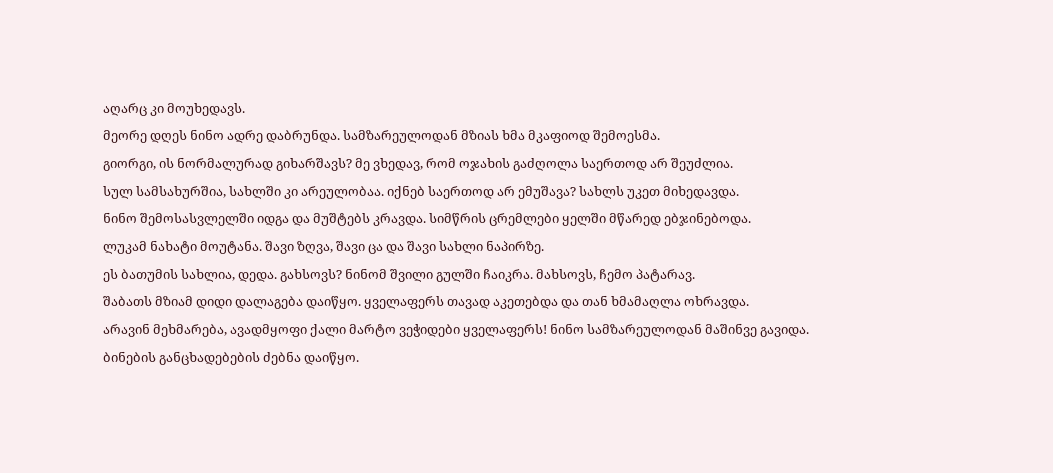აღარც კი მოუხედავს.
მეორე დღეს ნინო ადრე დაბრუნდა. სამზარეულოდან მზიას ხმა მკაფიოდ შემოესმა.
გიორგი, ის ნორმალურად გიხარშავს? მე ვხედავ, რომ ოჯახის გაძღოლა საერთოდ არ შეუძლია.
სულ სამსახურშია, სახლში კი არეულობაა. იქნებ საერთოდ არ ემუშავა? სახლს უკეთ მიხედავდა.
ნინო შემოსასვლელში იდგა და მუშტებს კრავდა. სიმწრის ცრემლები ყელში მწარედ ებჯინებოდა.
ლუკამ ნახატი მოუტანა. შავი ზღვა, შავი ცა და შავი სახლი ნაპირზე.
ეს ბათუმის სახლია, დედა. გახსოვს? ნინომ შვილი გულში ჩაიკრა. მახსოვს, ჩემო პატარავ.
შაბათს მზიამ დიდი დალაგება დაიწყო. ყველაფერს თავად აკეთებდა და თან ხმამაღლა ოხრავდა.
არავინ მეხმარება, ავადმყოფი ქალი მარტო ვეჭიდები ყველაფერს! ნინო სამზარეულოდან მაშინვე გავიდა.
ბინების განცხადებების ძებნა დაიწყო.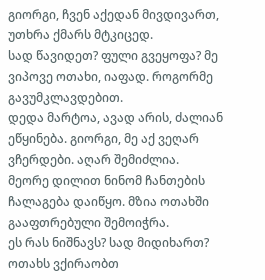გიორგი, ჩვენ აქედან მივდივართ, უთხრა ქმარს მტკიცედ.
სად წავიდეთ? ფული გვეყოფა? მე ვიპოვე ოთახი, იაფად. როგორმე გავუმკლავდებით.
დედა მარტოა, ავად არის, ძალიან ეწყინება. გიორგი, მე აქ ვეღარ ვჩერდები. აღარ შემიძლია.
მეორე დილით ნინომ ჩანთების ჩალაგება დაიწყო. მზია ოთახში გააფთრებული შემოიჭრა.
ეს რას ნიშნავს? სად მიდიხართ? ოთახს ვქირაობთ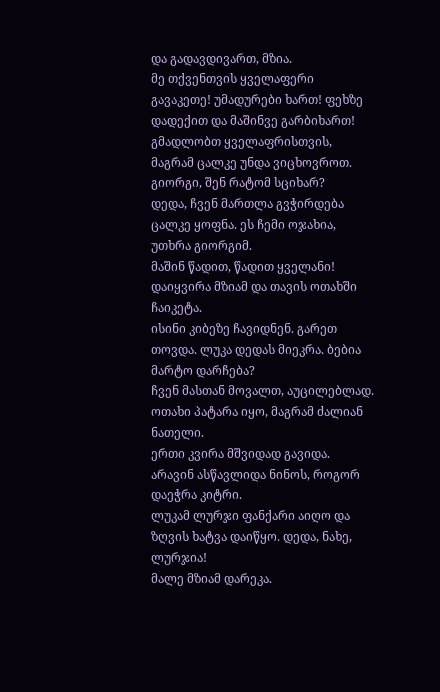და გადავდივართ, მზია.
მე თქვენთვის ყველაფერი გავაკეთე! უმადურები ხართ! ფეხზე დადექით და მაშინვე გარბიხართ!
გმადლობთ ყველაფრისთვის, მაგრამ ცალკე უნდა ვიცხოვროთ. გიორგი, შენ რატომ სციხარ?
დედა, ჩვენ მართლა გვჭირდება ცალკე ყოფნა. ეს ჩემი ოჯახია, უთხრა გიორგიმ.
მაშინ წადით, წადით ყველანი! დაიყვირა მზიამ და თავის ოთახში ჩაიკეტა.
ისინი კიბეზე ჩავიდნენ. გარეთ თოვდა. ლუკა დედას მიეკრა. ბებია მარტო დარჩება?
ჩვენ მასთან მოვალთ, აუცილებლად. ოთახი პატარა იყო, მაგრამ ძალიან ნათელი.
ერთი კვირა მშვიდად გავიდა. არავინ ასწავლიდა ნინოს, როგორ დაეჭრა კიტრი.
ლუკამ ლურჯი ფანქარი აიღო და ზღვის ხატვა დაიწყო. დედა, ნახე, ლურჯია!
მალე მზიამ დარეკა.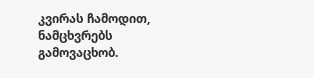კვირას ჩამოდით, ნამცხვრებს გამოვაცხობ.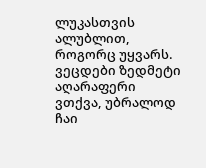ლუკასთვის ალუბლით, როგორც უყვარს.
ვეცდები ზედმეტი აღარაფერი ვთქვა, უბრალოდ ჩაი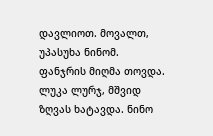დავლიოთ. მოვალთ, უპასუხა ნინომ.
ფანჯრის მიღმა თოვდა. ლუკა ლურჯ, მშვიდ ზღვას ხატავდა. ნინო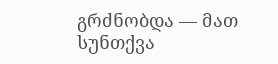გრძნობდა — მათ სუნთქვა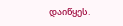დაიწყეს.